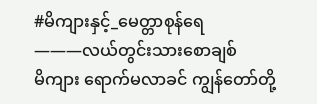#မိကျားနှင့်_မေတ္တာစုန်ရေ
———လယ်တွင်းသားစောချစ်
မိကျား ရောက်မလာခင် ကျွန်တော်တို့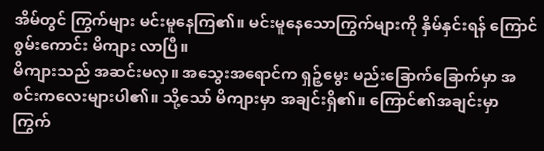အိမ်တွင် ကြွက်များ မင်းမူနေကြ၏။ မင်းမူနေသောကြွက်များကို နှိမ်နှင်းရန် ကြောင်စွမ်းကောင်း မိကျား လာပြီ။
မိကျားသည် အဆင်းမလှ။ အသွေးအရောင်က ရှဉ့်မွေး မည်းခြောက်ခြောက်မှာ အစင်းကလေးများပါ၏။ သို့သော် မိကျားမှာ အချင်းရှိ၏။ ကြောင်၏အချင်းမှာ ကြွက်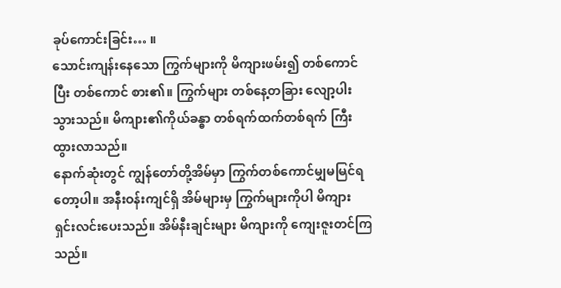ခုပ်ကောင်းခြင်း… ။
သောင်းကျန်းနေသော ကြွက်များကို မိကျားဖမ်း၍ တစ်ကောင်ပြီး တစ်ကောင် စား၏။ ကြွက်များ တစ်နေ့တခြား လျော့ပါးသွားသည်။ မိကျား၏ကိုယ်ခန္ဓာ တစ်ရက်ထက်တစ်ရက် ကြီးထွားလာသည်။
နောက်ဆုံးတွင် ကျွန်တော်တို့အိမ်မှာ ကြွက်တစ်ကောင်မျှမမြင်ရတော့ပါ။ အနီးဝန်းကျင်ရှိ အိမ်များမှ ကြွက်များကိုပါ မိကျား ရှင်းလင်းပေးသည်။ အိမ်နီးချင်းများ မိကျားကို ကျေးဇူးတင်ကြသည်။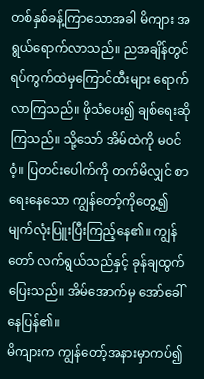တစ်နှစ်ခန့်ကြာသောအခါ မိကျား အရွယ်ရောက်လာသည်။ ညအချိန်တွင် ရပ်ကွက်ထဲမှကြောင်ထီးများ ရောက်လာကြသည်။ ဖိုသံပေး၍ ချစ်ရေးဆိုကြသည်။ သို့သော် အိမ်ထဲကို မဝင်ဝံ့။ ပြတင်းပေါက်ကို တက်မိလျှင် စာရေးနေသော ကျွန်တော့်ကိုတွေ့၍ မျက်လုံးပြူးပြီးကြည့်နေ၏။ ကျွန်တော် လက်ရွယ်သည်နှင့် ခုန်ချထွက်ပြေးသည်။ အိမ်အောက်မှ အော်ခေါ်နေပြန်၏။
မိကျားက ကျွန်တော့်အနားမှာကပ်၍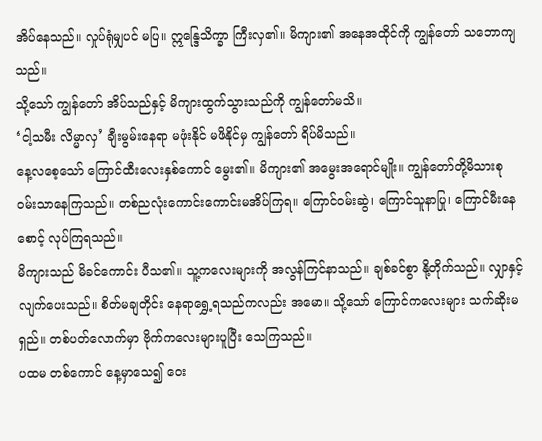အိပ်နေသည်။ လှုပ်ရုံမျှပင် မပြ။ ဣန္ဒြေသိက္ခာ ကြီးလှ၏။ မိကျား၏ အနေအထိုင်ကို ကျွန်တော် သဘောကျသည်။
သို့သော် ကျွန်တော် အိပ်သည်နှင့် မိကျားထွက်သွားသည်ကို ကျွန်တော်မသိ။
‘ငါ့သမီး လိမ္မာလှ’ ချီးမွမ်းနေရာ မဖုံးနိုင် မဖိနိုင်မှ ကျွန်တော် ရိပ်မိသည်။
နေ့လစေ့သော် ကြောင်ထီးလေးနှစ်ကောင် မွေး၏။ မိကျား၏ အမွေးအရောင်မျိုး။ ကျွန်တော်တို့မိသားစု ဝမ်းသာနေကြသည်။ တစ်ညလုံးကောင်းကောင်းမအိပ်ကြရ။ ကြောင်ဝမ်းဆွဲ၊ ကြောင်သူနာပြု၊ ကြောင်မီးနေစောင့် လုပ်ကြရသည်။
မိကျားသည် မိခင်ကောင်း ပီသ၏။ သူ့ကလေးများကို အလွန်ကြင်နာသည်။ ချစ်ခင်စွာ နို့တိုက်သည်။ လျှာနှင့်လျက်ပေးသည်။ စိတ်မချတိုင်း နေရာရွှေ့ရသည်ကလည်း အမော။ သို့သော် ကြောင်ကလေးများ သက်ဆိုးမရှည်။ တစ်ပတ်လောက်မှာ ဗိုက်ကလေးများပူပြီး သေကြသည်။
ပထမ တစ်ကောင် နေ့မှာသေ၍ ဝေး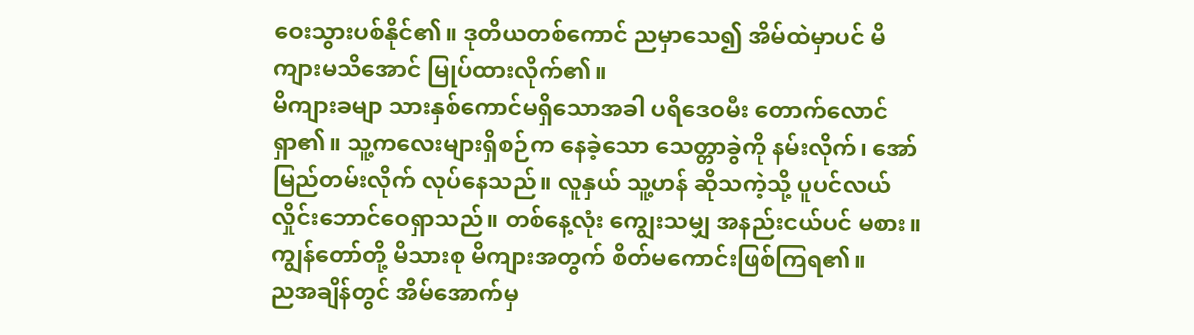ဝေးသွားပစ်နိုင်၏။ ဒုတိယတစ်ကောင် ညမှာသေ၍ အိမ်ထဲမှာပင် မိကျားမသိအောင် မြုပ်ထားလိုက်၏။
မိကျားခမျာ သားနှစ်ကောင်မရှိသောအခါ ပရိဒေဝမီး တောက်လောင်ရှာ၏။ သူ့ကလေးများရှိစဉ်က နေခဲ့သော သေတ္တာခွဲကို နမ်းလိုက်၊ အော်မြည်တမ်းလိုက် လုပ်နေသည်။ လူနှယ် သူ့ဟန် ဆိုသကဲ့သို့ ပူပင်လယ် လှိုင်းဘောင်ဝေရှာသည်။ တစ်နေ့လုံး ကျွေးသမျှ အနည်းငယ်ပင် မစား။ ကျွန်တော်တို့ မိသားစု မိကျားအတွက် စိတ်မကောင်းဖြစ်ကြရ၏။
ညအချိန်တွင် အိမ်အောက်မှ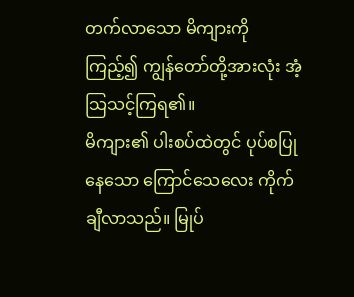တက်လာသော မိကျားကိုကြည့်၍ ကျွန်တော်တို့အားလုံး အံ့သြသင့်ကြရ၏။
မိကျား၏ ပါးစပ်ထဲတွင် ပုပ်စပြုနေသော ကြောင်သေလေး ကိုက်ချီလာသည်။ မြုပ်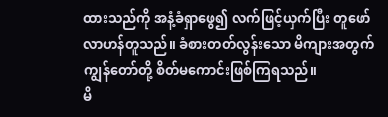ထားသည်ကို အနံ့ခံရှာဖွေ၍ လက်ဖြင့်ယှက်ပြီး တူဖော်လာဟန်တူသည်။ ခံစားတတ်လွန်းသော မိကျားအတွက် ကျွန်တော်တို့ စိတ်မကောင်းဖြစ်ကြရသည်။
မိ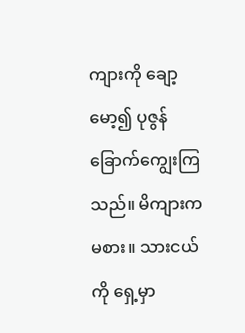ကျားကို ချော့မော့၍ ပုဇွန်ခြောက်ကျွေးကြသည်။ မိကျားက မစား။ သားငယ်ကို ရှေ့မှာ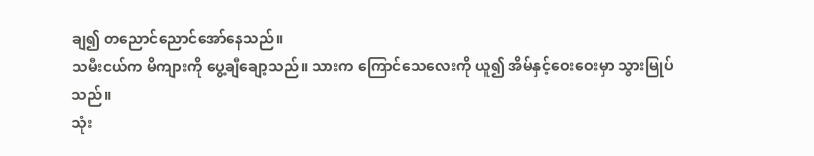ချ၍ တညောင်ညောင်အော်နေသည်။
သမီးငယ်က မိကျားကို ပွေ့ချီချော့သည်။ သားက ကြောင်သေလေးကို ယူ၍ အိမ်နှင့်ဝေးဝေးမှာ သွားမြုပ်သည်။
သုံး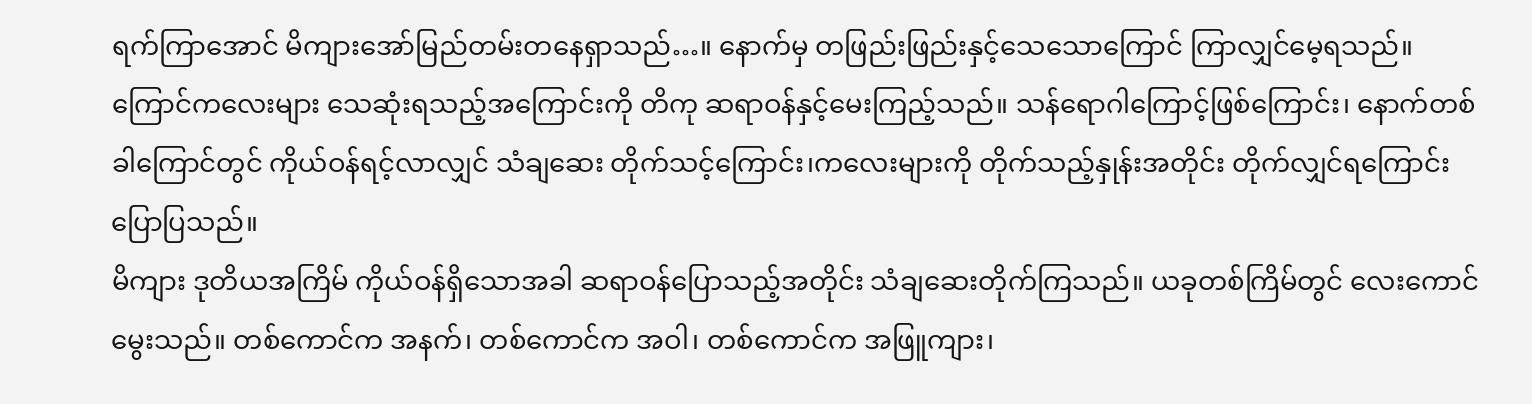ရက်ကြာအောင် မိကျားအော်မြည်တမ်းတနေရှာသည်…။ နောက်မှ တဖြည်းဖြည်းနှင့်သေသောကြောင် ကြာလျှင်မေ့ရသည်။
ကြောင်ကလေးများ သေဆုံးရသည့်အကြောင်းကို တိကု ဆရာဝန်နှင့်မေးကြည့်သည်။ သန်ရောဂါကြောင့်ဖြစ်ကြောင်း၊ နောက်တစ်ခါကြောင်တွင် ကိုယ်ဝန်ရင့်လာလျှင် သံချဆေး တိုက်သင့်ကြောင်း၊ကလေးများကို တိုက်သည့်နှုန်းအတိုင်း တိုက်လျှင်ရကြောင်းပြောပြသည်။
မိကျား ဒုတိယအကြိမ် ကိုယ်ဝန်ရှိသောအခါ ဆရာဝန်ပြောသည့်အတိုင်း သံချဆေးတိုက်ကြသည်။ ယခုတစ်ကြိမ်တွင် လေးကောင်မွေးသည်။ တစ်ကောင်က အနက်၊ တစ်ကောင်က အဝါ၊ တစ်ကောင်က အဖြူကျား၊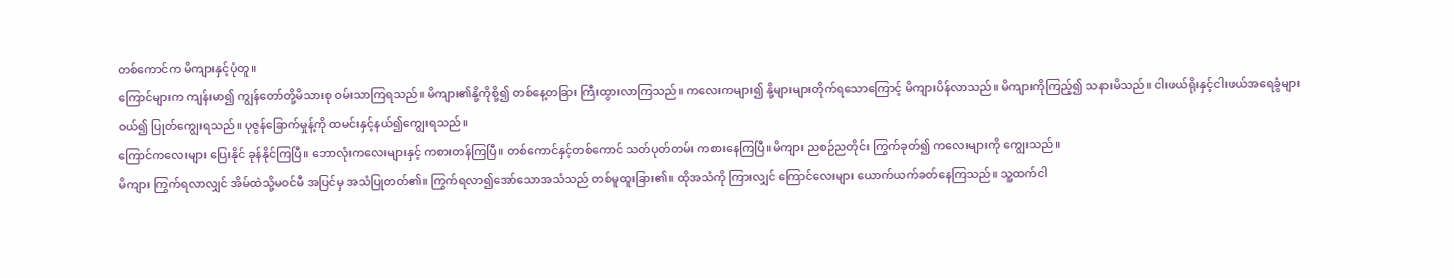တစ်ကောင်က မိကျားနှင့်ပုံတူ။
ကြောင်များက ကျန်းမာ၍ ကျွန်တော်တို့မိသားစု ဝမ်းသာကြရသည်။ မိကျား၏နို့ကိုစို့၍ တစ်နေ့တခြား ကြီးထွားလာကြသည်။ ကလေးကများ၍ နို့များများတိုက်ရသောကြောင့် မိကျားပိန်လာသည်။ မိကျားကိုကြည့်၍ သနားမိသည်။ ငါးဖယ်ရိုးနှင့်ငါးဖယ်အရေခွံများဝယ်၍ ပြုတ်ကျွေးရသည်။ ပုဇွန်ခြောက်မှုန့်ကို ထမင်းနှင့်နယ်၍ကျွေးရသည်။
ကြောင်ကလေးများ ပြေးနိုင် ခုန်နိုင်ကြပြီ။ ဘောလုံးကလေးများနှင့် ကစားတန်ကြပြီ။ တစ်ကောင်နှင့်တစ်ကောင် သတ်ပုတ်တမ်း ကစားနေကြပြီ။မိကျား ညစဉ်ညတိုင်း ကြွက်ခုတ်၍ ကလေးများကို ကျွေးသည်။
မိကျား ကြွက်ရလာလျှင် အိမ်ထဲသို့မဝင်မီ အပြင်မှ အသံပြုတတ်၏။ ကြွက်ရလာ၍အော်သောအသံသည် တစ်မူထူးခြား၏။ ထိုအသံကို ကြားလျှင် ကြောင်လေးများ ယောက်ယက်ခတ်နေကြသည်။ သူ့ထက်ငါ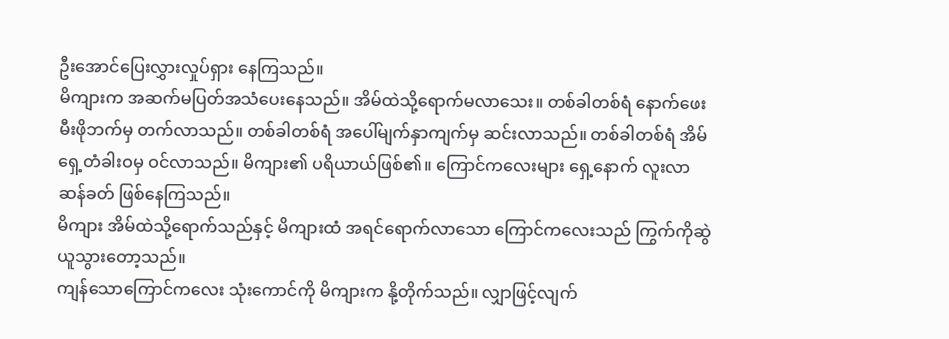ဦးအောင်ပြေးလွှားလှုပ်ရှား နေကြသည်။
မိကျားက အဆက်မပြတ်အသံပေးနေသည်။ အိမ်ထဲသို့ရောက်မလာသေး။ တစ်ခါတစ်ရံ နောက်ဖေးမီးဖိုဘက်မှ တက်လာသည်။ တစ်ခါတစ်ရံ အပေါ်မျက်နှာကျက်မှ ဆင်းလာသည်။ တစ်ခါတစ်ရံ အိမ်ရှေ့တံခါးဝမှ ဝင်လာသည်။ မိကျား၏ ပရိယာယ်ဖြစ်၏။ ကြောင်ကလေးများ ရှေ့နောက် လူးလာဆန်ခတ် ဖြစ်နေကြသည်။
မိကျား အိမ်ထဲသို့ရောက်သည်နှင့် မိကျားထံ အရင်ရောက်လာသော ကြောင်ကလေးသည် ကြွက်ကိုဆွဲယူသွားတော့သည်။
ကျန်သောကြောင်ကလေး သုံးကောင်ကို မိကျားက နို့တိုက်သည်။ လျှာဖြင့်လျက်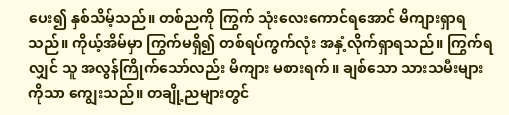ပေး၍ နှစ်သိမ့်သည်။ တစ်ညကို ကြွက် သုံးလေးကောင်ရအောင် မိကျားရှာရသည်။ ကိုယ့်အိမ်မှာ ကြွက်မရှိ၍ တစ်ရပ်ကွက်လုံး အနှံ့လိုက်ရှာရသည်။ ကြွက်ရလျှင် သူ အလွန်ကြိုက်သော်လည်း မိကျား မစားရက်။ ချစ်သော သားသမီးများကိုသာ ကျွေးသည်။ တချို့ညများတွင်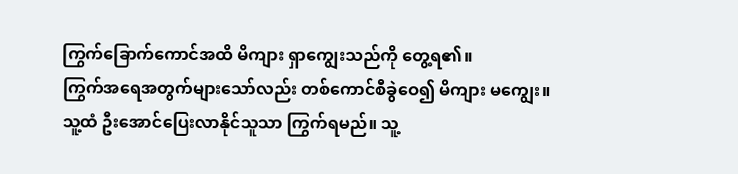ကြွက်ခြောက်ကောင်အထိ မိကျား ရှာကျွေးသည်ကို တွေ့ရ၏။
ကြွက်အရေအတွက်များသော်လည်း တစ်ကောင်စီခွဲဝေ၍ မိကျား မကျွေး။ သူ့ထံ ဦးအောင်ပြေးလာနိုင်သူသာ ကြွက်ရမည်။ သူ့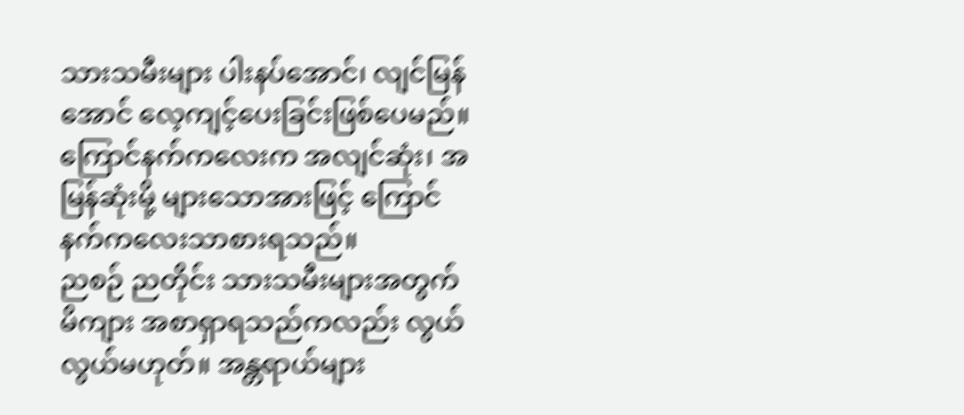သားသမီးများ ပါးနပ်အောင်၊ လျင်မြန်အောင် လေ့ကျင့်ပေးခြင်းဖြစ်ပေမည်။ ကြောင်နက်ကလေးက အလျင်ဆုံး၊ အမြန်ဆုံးမို့ များသောအားဖြင့် ကြောင်နက်ကလေးသာစားရသည်။
ညစဉ် ညတိုင်း သားသမီးများအတွက် မိကျား အစာရှာရသည်ကလည်း လွယ်လွယ်မဟုတ်။ အန္တရာယ်များ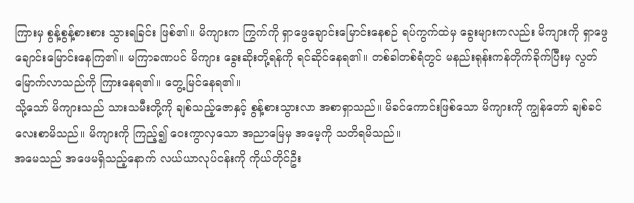ကြားမှ စွန့်စွန့်စားစား သွားရခြင်း ဖြစ်၏။ မိကျားက ကြွက်ကို ရှာဖွေချောင်းမြောင်းနေစဉ် ရပ်ကွက်ထဲမှ ခွေးများကလည်း မိကျားကို ရှာဖွေချောင်းမြောင်းနေကြ၏။ မကြာခဏပင် မိကျား ခွေးဆိုးတို့ရန်ကို ရင်ဆိုင်နေရ၏။ တစ်ခါတစ်ရံတွင် မနည်းရုန်းကန်တိုက်ခိုက်ပြီးမှ လွတ်မြောက်လာသည်ကို ကြားနေရ၏။ တွေ့မြင်နေရ၏။
သို့သော် မိကျားသည် သားသမီးတို့ကို ချစ်သည့်ဇောနှင့် စွန့်စားသွားလာ အစာရှာသည်။ မိခင်ကောင်းဖြစ်သော မိကျားကို ကျွန်တော် ချစ်ခင်လေးစာမိသည်။ မိကျားကို ကြည့်၍ ဝေးကွာလှသော အညာမြေမှ အမေ့ကို သတိရမိသည်။
အမေသည် အဖေမရှိသည့်နောက် လယ်ယာလုပ်ငန်းကို ကိုယ်တိုင်ဦး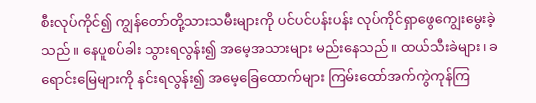စီးလုပ်ကိုင်၍ ကျွန်တော်တို့သားသမီးများကို ပင်ပင်ပန်းပန်း လုပ်ကိုင်ရှာဖွေကျွေးမွေးခဲ့သည်။ နေပူစပ်ခါး သွားရလွန်း၍ အမေ့အသားများ မည်းနေသည်။ ထယ်သီးခဲများ၊ ခရောင်းမြေများကို နင်းရလွန်း၍ အမေ့ခြေထောက်များ ကြမ်းထော်အက်ကွဲကုန်ကြ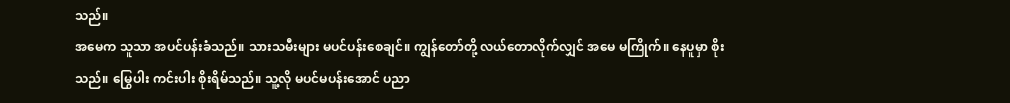သည်။
အမေက သူသာ အပင်ပန်းခံသည်။ သားသမီးများ မပင်ပန်းစေချင်။ ကျွန်တော်တို့ လယ်တောလိုက်လျှင် အမေ မကြိုက်။ နေပူမှာ စိုးသည်။ မြွေပါး ကင်းပါး စိုးရိမ်သည်။ သူ့လို မပင်မပန်းအောင် ပညာ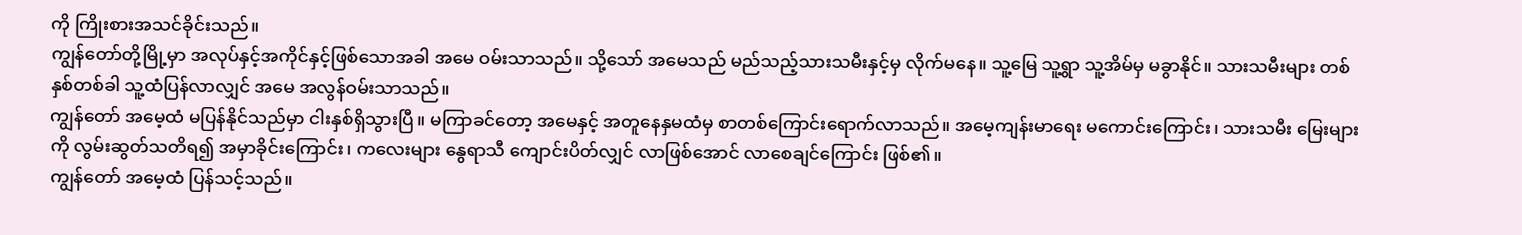ကို ကြိုးစားအသင်ခိုင်းသည်။
ကျွန်တော်တို့မြို့မှာ အလုပ်နှင့်အကိုင်နှင့်ဖြစ်သောအခါ အမေ ဝမ်းသာသည်။ သို့သော် အမေသည် မည်သည့်သားသမီးနှင့်မှ လိုက်မနေ။ သူ့မြေ သူ့ရွာ သူ့အိမ်မှ မခွာနိုင်။ သားသမီးများ တစ်နှစ်တစ်ခါ သူ့ထံပြန်လာလျှင် အမေ အလွန်ဝမ်းသာသည်။
ကျွန်တော် အမေ့ထံ မပြန်နိုင်သည်မှာ ငါးနှစ်ရှိသွားပြီ။ မကြာခင်တော့ အမေနှင့် အတူနေနှမထံမှ စာတစ်ကြောင်းရောက်လာသည်။ အမေ့ကျန်းမာရေး မကောင်းကြောင်း၊ သားသမီး မြေးများကို လွမ်းဆွတ်သတိရ၍ အမှာခိုင်းကြောင်း၊ ကလေးများ နွေရာသီ ကျောင်းပိတ်လျှင် လာဖြစ်အောင် လာစေချင်ကြောင်း ဖြစ်၏။
ကျွန်တော် အမေ့ထံ ပြန်သင့်သည်။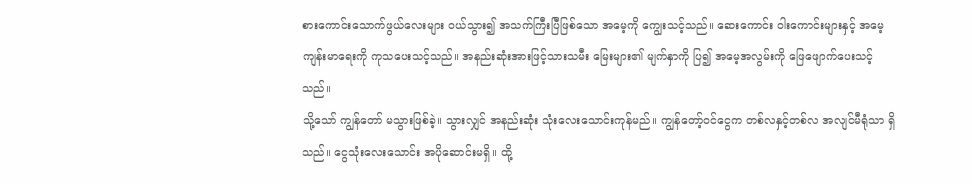စားကောင်းသောက်ဖွယ်လေးများ ဝယ်သွား၍ အသက်ကြီးပြီဖြစ်သော အမေ့ကို ကျွေးသင့်သည်။ ဆေးကောင်း ဝါးကောင်းများနှင့် အမေ့ကျန်းမာရေးကို ကုသပေးသင့်သည်။ အနည်းဆုံးအားဖြင့်သားသမီး မြေးများ၏ မျက်နှာကို ပြ၍ အမေ့အလွမ်းကို ဖြေဖျောက်ပေးသင့်သည်။
သို့သော် ကျွန်တော် မသွားဖြစ်ခဲ့။ သွားလျှင် အနည်းဆုံး သုံးလေးသောင်းကုန်မည်။ ကျွန်တော့်ဝင်ငွေက တစ်လနှင့်တစ်လ အလျင်မီရုံသာ ရှိသည်။ ငွေသုံးလေးသောင်း အပိုဆောင်းမရှိ။ ထို့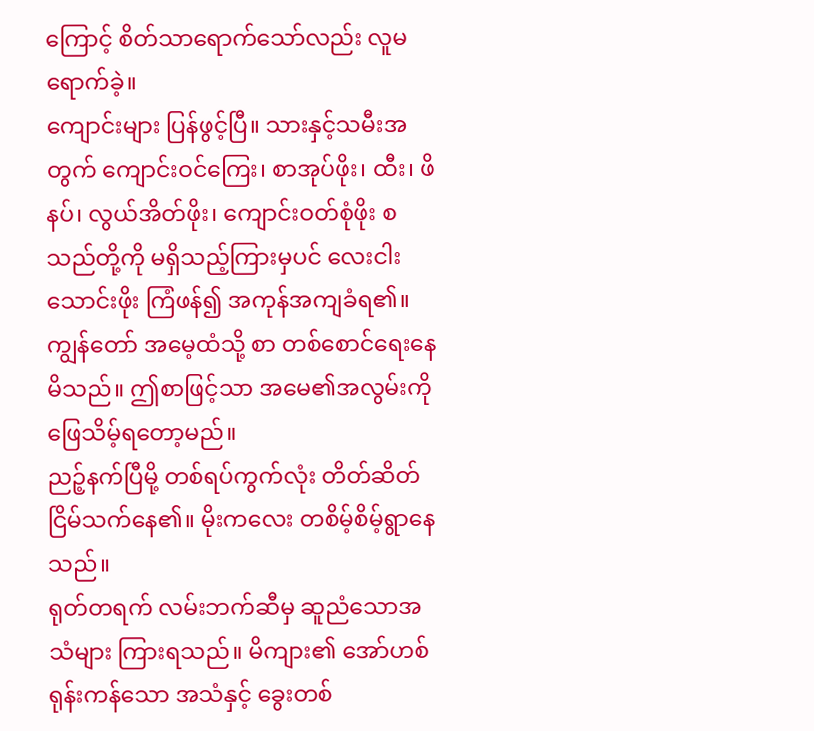ကြောင့် စိတ်သာရောက်သော်လည်း လူမရောက်ခဲ့။
ကျောင်းများ ပြန်ဖွင့်ပြီ။ သားနှင့်သမီးအတွက် ကျောင်းဝင်ကြေး၊ စာအုပ်ဖိုး၊ ထီး၊ ဖိနပ်၊ လွယ်အိတ်ဖိုး၊ ကျောင်းဝတ်စုံဖိုး စသည်တို့ကို မရှိသည့်ကြားမှပင် လေးငါးသောင်းဖိုး ကြံဖန်၍ အကုန်အကျခံရ၏။
ကျွန်တော် အမေ့ထံသို့ စာ တစ်စောင်ရေးနေမိသည်။ ဤစာဖြင့်သာ အမေ၏အလွမ်းကို ဖြေသိမ့်ရတော့မည်။
ညဉ့်နက်ပြီမို့ တစ်ရပ်ကွက်လုံး တိတ်ဆိတ်ငြိမ်သက်နေ၏။ မိုးကလေး တစိမ့်စိမ့်ရွာနေသည်။
ရုတ်တရက် လမ်းဘက်ဆီမှ ဆူညံသောအသံများ ကြားရသည်။ မိကျား၏ အော်ဟစ်ရုန်းကန်သော အသံနှင့် ခွေးတစ်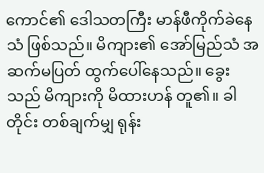ကောင်၏ ဒေါသတကြီး မာန်ဖီကိုက်ခဲနေသံ ဖြစ်သည်။ မိကျား၏ အော်မြည်သံ အဆက်မပြတ် ထွက်ပေါ်နေသည်။ ခွေးသည် မိကျားကို မိထားဟန် တူ၏။ ခါတိုင်း တစ်ချက်မျှ ရုန်း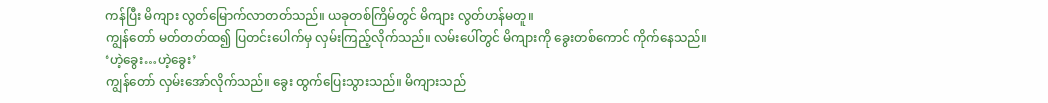ကန်ပြီး မိကျား လွတ်မြောက်လာတတ်သည်။ ယခုတစ်ကြိမ်တွင် မိကျား လွတ်ဟန်မတူ။
ကျွန်တော် မတ်တတ်ထ၍ ပြတင်းပေါက်မှ လှမ်းကြည့်လိုက်သည်။ လမ်းပေါ်တွင် မိကျားကို ခွေးတစ်ကောင် ကိုက်နေသည်။
‘ဟဲ့ခွေး…ဟဲ့ခွေး’
ကျွန်တော် လှမ်းအော်လိုက်သည်။ ခွေး ထွက်ပြေးသွားသည်။ မိကျားသည်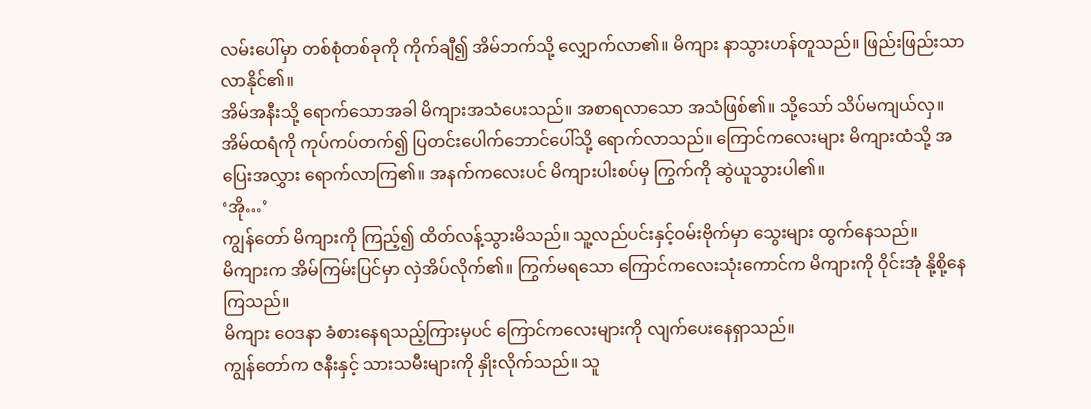လမ်းပေါ်မှာ တစ်စုံတစ်ခုကို ကိုက်ချီ၍ အိမ်ဘက်သို့ လျှောက်လာ၏။ မိကျား နာသွားဟန်တူသည်။ ဖြည်းဖြည်းသာ လာနိုင်၏။
အိမ်အနီးသို့ ရောက်သောအခါ မိကျားအသံပေးသည်။ အစာရလာသော အသံဖြစ်၏။ သို့သော် သိပ်မကျယ်လှ။
အိမ်ထရံကို ကုပ်ကပ်တက်၍ ပြတင်းပေါက်ဘောင်ပေါ်သို့ ရောက်လာသည်။ ကြောင်ကလေးများ မိကျားထံသို့ အပြေးအလွှား ရောက်လာကြ၏။ အနက်ကလေးပင် မိကျားပါးစပ်မှ ကြွက်ကို ဆွဲယူသွားပါ၏။
‘အို…’
ကျွန်တော် မိကျားကို ကြည့်၍ ထိတ်လန့်သွားမိသည်။ သူ့လည်ပင်းနှင့်ဝမ်းဗိုက်မှာ သွေးများ ထွက်နေသည်။
မိကျားက အိမ်ကြမ်းပြင်မှာ လှဲအိပ်လိုက်၏။ ကြွက်မရသော ကြောင်ကလေးသုံးကောင်က မိကျားကို ဝိုင်းအုံ နို့စို့နေကြသည်။
မိကျား ဝေဒနာ ခံစားနေရသည့်ကြားမှပင် ကြောင်ကလေးများကို လျက်ပေးနေရှာသည်။
ကျွန်တော်က ဇနီးနှင့် သားသမီးများကို နှိုးလိုက်သည်။ သူ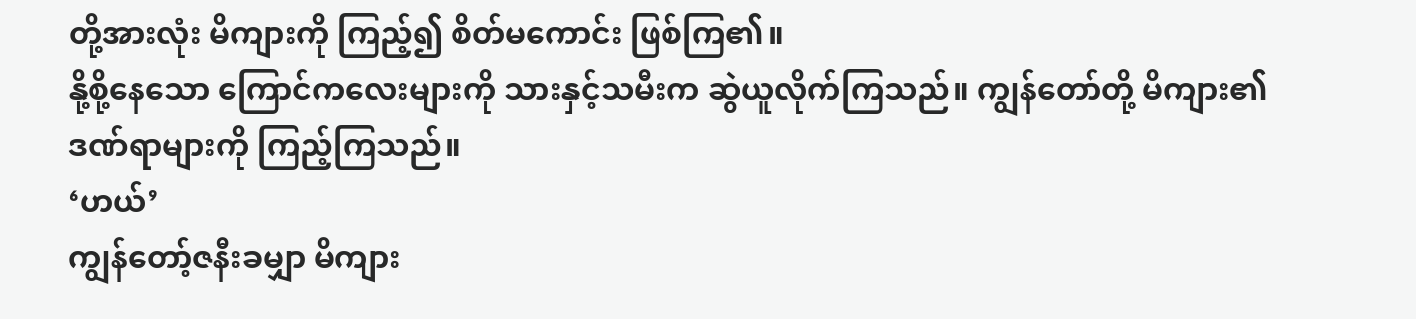တို့အားလုံး မိကျားကို ကြည့်၍ စိတ်မကောင်း ဖြစ်ကြ၏။
နို့စို့နေသော ကြောင်ကလေးများကို သားနှင့်သမီးက ဆွဲယူလိုက်ကြသည်။ ကျွန်တော်တို့ မိကျား၏ ဒဏ်ရာများကို ကြည့်ကြသည်။
‘ဟယ်’
ကျွန်တော့်ဇနီးခမျှာ မိကျား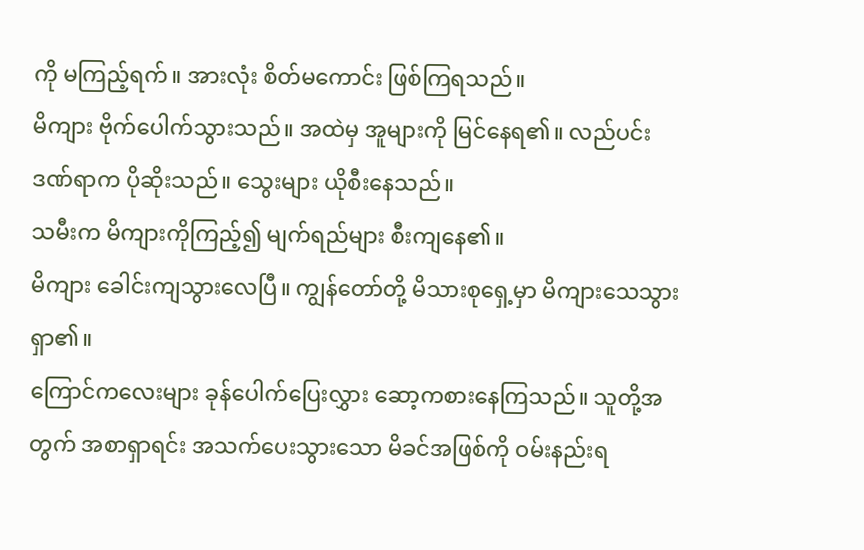ကို မကြည့်ရက်။ အားလုံး စိတ်မကောင်း ဖြစ်ကြရသည်။
မိကျား ဗိုက်ပေါက်သွားသည်။ အထဲမှ အူများကို မြင်နေရ၏။ လည်ပင်းဒဏ်ရာက ပိုဆိုးသည်။ သွေးများ ယိုစီးနေသည်။
သမီးက မိကျားကိုကြည့်၍ မျက်ရည်များ စီးကျနေ၏။
မိကျား ခေါင်းကျသွားလေပြီ။ ကျွန်တော်တို့ မိသားစုရှေ့မှာ မိကျားသေသွားရှာ၏။
ကြောင်ကလေးများ ခုန်ပေါက်ပြေးလွှား ဆော့ကစားနေကြသည်။ သူတို့အတွက် အစာရှာရင်း အသက်ပေးသွားသော မိခင်အဖြစ်ကို ဝမ်းနည်းရ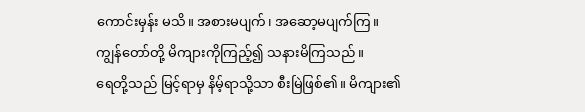ကောင်းမှန်း မသိ။ အစားမပျက်၊ အဆော့မပျက်ကြ။
ကျွန်တော်တို့ မိကျားကိုကြည့်၍ သနားမိကြသည်။
ရေတို့သည် မြင့်ရာမှ နိမ့်ရာသို့သာ စီးမြဲဖြစ်၏။ မိကျား၏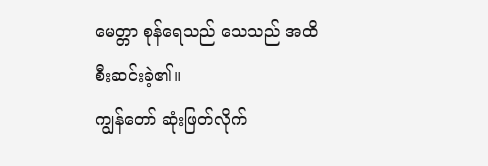မေတ္တာ စုန်ရေသည် သေသည် အထိ စီးဆင်းခဲ့၏။
ကျွန်တော် ဆုံးဖြတ်လိုက်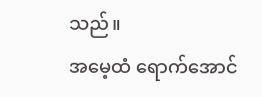သည်။
အမေ့ထံ ရောက်အောင်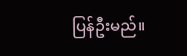ပြန်ဦးမည်။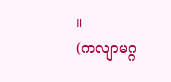။
(ကလျာမဂ္ဂ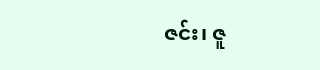ဇင်း၊ ဇူ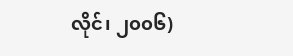လိုင်၊ ၂၀၀၆)